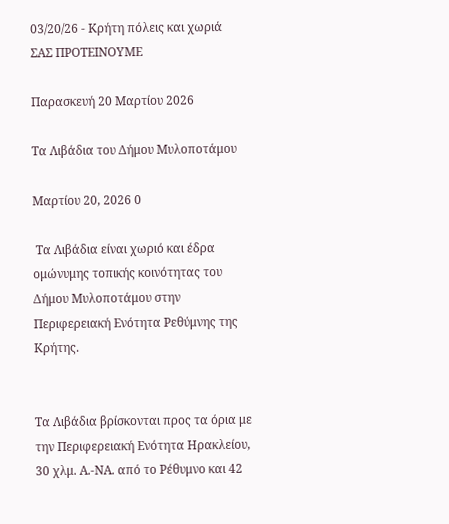03/20/26 - Κρήτη πόλεις και χωριά
ΣΑΣ ΠΡΟΤΕΙΝΟΥΜΕ

Παρασκευή 20 Μαρτίου 2026

Τα Λιβάδια του Δήμου Μυλοποτάμου

Μαρτίου 20, 2026 0

 Τα Λιβάδια είναι χωριό και έδρα ομώνυμης τοπικής κοινότητας του Δήμου Μυλοποτάμου στην Περιφερειακή Ενότητα Ρεθύμνης της Κρήτης.


Τα Λιβάδια βρίσκονται προς τα όρια με την Περιφερειακή Ενότητα Ηρακλείου, 30 χλμ. Α.-ΝΑ. από το Ρέθυμνο και 42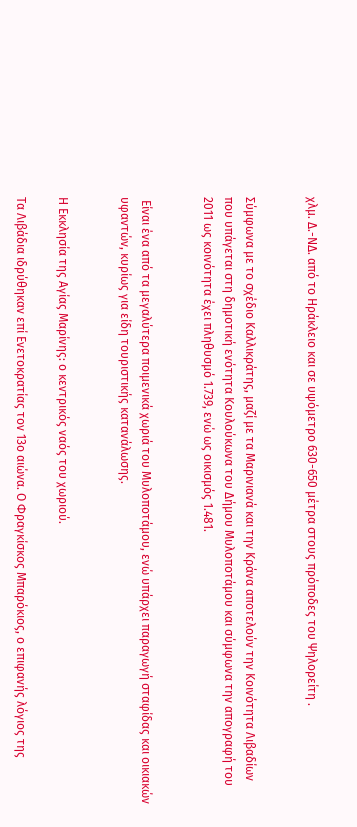χλμ. Δ.-ΝΔ. από το Ηράκλειο και σε υψόμετρο 630-650 μέτρα στους πρόποδες του Ψηλορείτη .


Σύμφωνα με το σχέδιο Καλλικράτης, μαζί με τα Μαρινιανά και την Κράνα αποτελούν την Κοινότητα Λιβαδίων που υπάγεται στη δημοτική ενότητα Κουλούκωνα του Δήμου Μυλοποτάμου και σύμφωνα την απογραφή του 2011 ως κοινότητα έχει πληθυσμό 1.739, ενώ ως οικισμός 1.481.


 Είναι ένα από τα μεγαλύτερα ποιμενικά χωριά του Μυλοποτάμου, ενώ υπάρχει παραγωγή σταφίδας και οικιακών υφαντών, κυρίως για είδη τουριστικής κατανάλωσης.


Η Εκκλησία της Αγίας Μαρίνης: ο κεντρικός ναός του χωριού.

Τα Λιβάδια ιδρύθηκαν επί Ενετοκρατίας τον 13ο αιώνα. Ο Φραγκίσκος Μπαρόκιος, ο επιφανής λόγιος της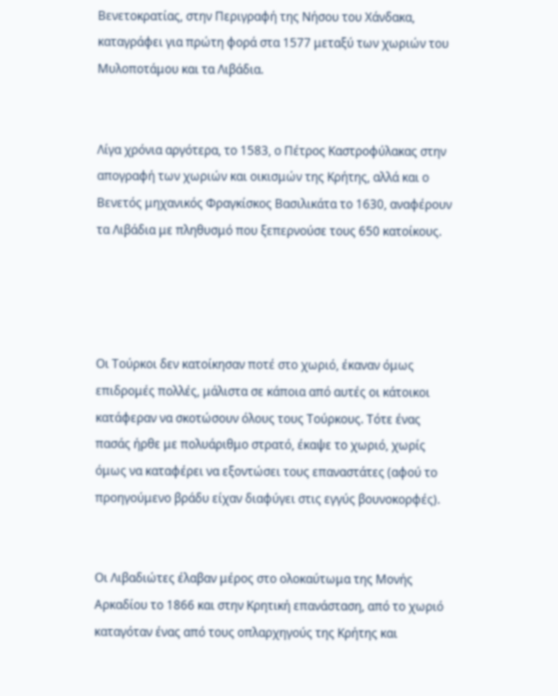Βενετοκρατίας, στην Περιγραφή της Νήσου του Χάνδακα, καταγράφει για πρώτη φορά στα 1577 μεταξύ των χωριών του Μυλοποτάμου και τα Λιβάδια.


Λίγα χρόνια αργότερα, το 1583, ο Πέτρος Καστροφύλακας στην απογραφή των χωριών και οικισμών της Κρήτης, αλλά και ο Βενετός μηχανικός Φραγκίσκος Βασιλικάτα το 1630, αναφέρουν τα Λιβάδια με πληθυσμό που ξεπερνούσε τους 650 κατοίκους.




Οι Τούρκοι δεν κατοίκησαν ποτέ στο χωριό, έκαναν όμως επιδρομές πολλές, μάλιστα σε κάποια από αυτές οι κάτοικοι κατάφεραν να σκοτώσουν όλους τους Τούρκους. Τότε ένας πασάς ήρθε με πολυάριθμο στρατό, έκαψε το χωριό, χωρίς όμως να καταφέρει να εξοντώσει τους επαναστάτες (αφού το προηγούμενο βράδυ είχαν διαφύγει στις εγγύς βουνοκορφές).


Οι Λιβαδιώτες έλαβαν μέρος στο ολοκαύτωμα της Μονής Αρκαδίου το 1866 και στην Κρητική επανάσταση, από το χωριό καταγόταν ένας από τους οπλαρχηγούς της Κρήτης και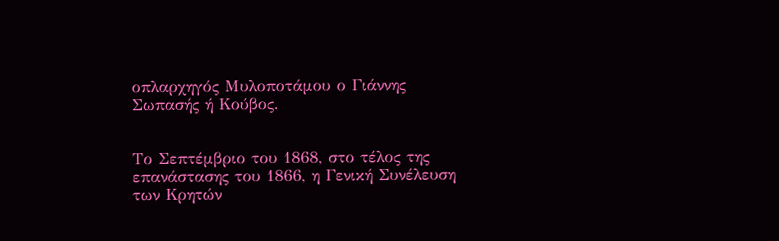οπλαρχηγός Μυλοποτάμου ο Γιάννης Σωπασής ή Κούβος.


Το Σεπτέμβριο του 1868, στο τέλος της επανάστασης του 1866, η Γενική Συνέλευση των Κρητών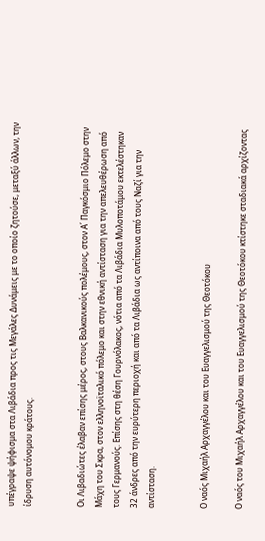υπέγραψε ψήφισμα στα Λιβάδια προς τις Μεγάλες Δυνάμεις με το οποίο ζητούσε, μεταξύ άλλων, την ίδρυση αυτόνομου κράτους.


Οι Λιβαδιώτες έλαβαν επίσης μέρος, στους Βαλκανικούς πολέμους, στον Α΄ Παγκόσμιο Πόλεμο στην Μάχη του Σκρα, στον ελληνοϊταλικό πόλεμο και στην εθνική αντίσταση για την απελευθέρωση από τους Γερμανούς. Επίσης στη θέση Γουρνόλακος, νότια από τα Λιβάδια Μυλοποτάμου εκτελέστηκαν 32 άνδρες από την ευρύτερη περιοχή και από τα Λιβάδια ως αντίποινα από τους Ναζί για την αντίσταση.


Ο ναός Μιχαήλ Αρχαγγέλου και του Ευαγγελισμού της Θεοτόκου

Ο ναός του Μιχαήλ Αρχαγγέλου και του Ευαγγελισμού της Θεοτόκου κτίστηκε σταδιακά αρχίζοντας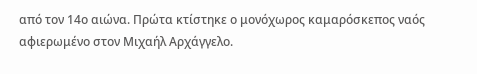από τον 14ο αιώνα. Πρώτα κτίστηκε ο μονόχωρος καμαρόσκεπος ναός αφιερωμένο στον Μιχαήλ Αρχάγγελο.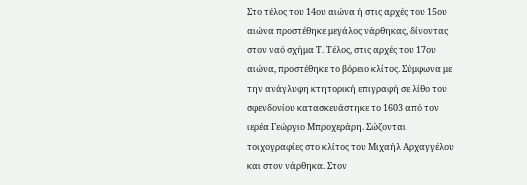Στο τέλος του 14ου αιώνα ή στις αρχές του 15ου αιώνα προστέθηκε μεγάλος νάρθηκας, δίνοντας στον ναό σχήμα Τ. Τέλος, στις αρχές του 17ου αιώνα, προστέθηκε το βόρειο κλίτος. Σύμφωνα με την ανάγλυφη κτητορική επιγραφή σε λίθο του σφενδονίου κατασκευάστηκε το 1603 από τον ιερέα Γεώργιο Μπροχεράρη. Σώζονται τοιχογραφίες στο κλίτος του Μιχαήλ Αρχαγγέλου και στον νάρθηκα. Στον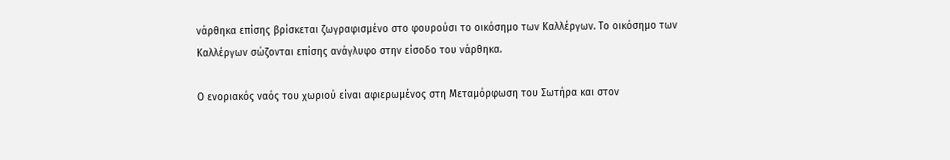νάρθηκα επίσης βρίσκεται ζωγραφισμένο στο φουρούσι το οικόσημο των Καλλέργων. Το οικόσημο των Καλλέργων σώζονται επίσης ανάγλυφο στην είσοδο του νάρθηκα.

Ο ενοριακός ναός του χωριού είναι αφιερωμένος στη Μεταμόρφωση του Σωτήρα και στον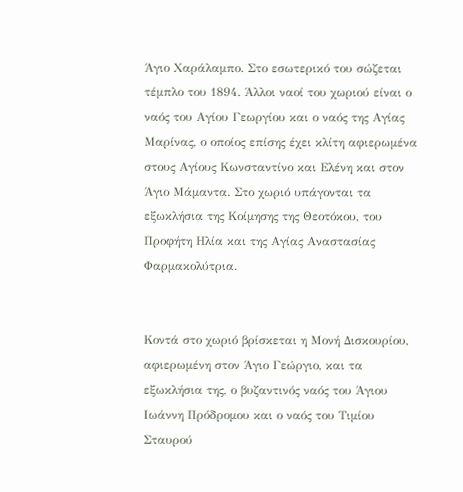Άγιο Χαράλαμπο. Στο εσωτερικό του σώζεται τέμπλο του 1894. Άλλοι ναοί του χωριού είναι ο ναός του Αγίου Γεωργίου και ο ναός της Αγίας Μαρίνας, ο οποίος επίσης έχει κλίτη αφιερωμένα στους Aγίους Kωνσταντίνο και Eλένη και στον Άγιο Mάμαντα. Στο χωριό υπάγονται τα εξωκλήσια της Kοίμησης της Θεοτόκου, του Προφήτη Hλία και της Aγίας Aναστασίας Φαρμακολύτρια.


Κοντά στο χωριό βρίσκεται η Μονή Δισκουρίου, αφιερωμένη στον Άγιο Γεώργιο, και τα εξωκλήσια της, ο βυζαντινός ναός του Άγιου Iωάννη Πρόδρομου και ο ναός του Tιμίου Σταυρού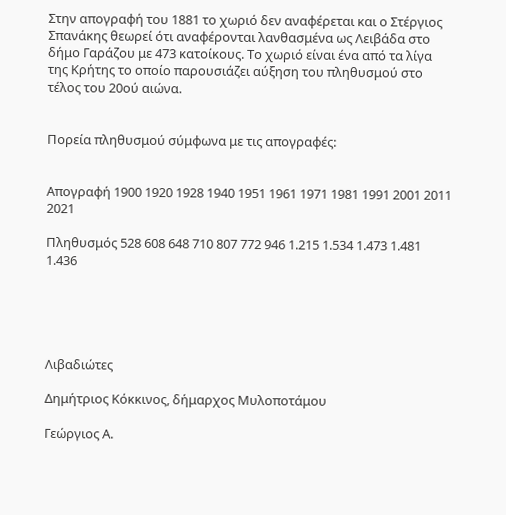Στην απογραφή του 1881 το χωριό δεν αναφέρεται και ο Στέργιος Σπανάκης θεωρεί ότι αναφέρονται λανθασμένα ως Λειβάδα στο δήμο Γαράζου με 473 κατοίκους. Το χωριό είναι ένα από τα λίγα της Κρήτης το οποίο παρουσιάζει αύξηση του πληθυσμού στο τέλος του 20ού αιώνα.


Πορεία πληθυσμού σύμφωνα με τις απογραφές:


Απογραφή 1900 1920 1928 1940 1951 1961 1971 1981 1991 2001 2011 2021

Πληθυσμός 528 608 648 710 807 772 946 1.215 1.534 1.473 1.481 1.436





Λιβαδιώτες

Δημήτριος Κόκκινος, δήμαρχος Μυλοποτάμου

Γεώργιος Α.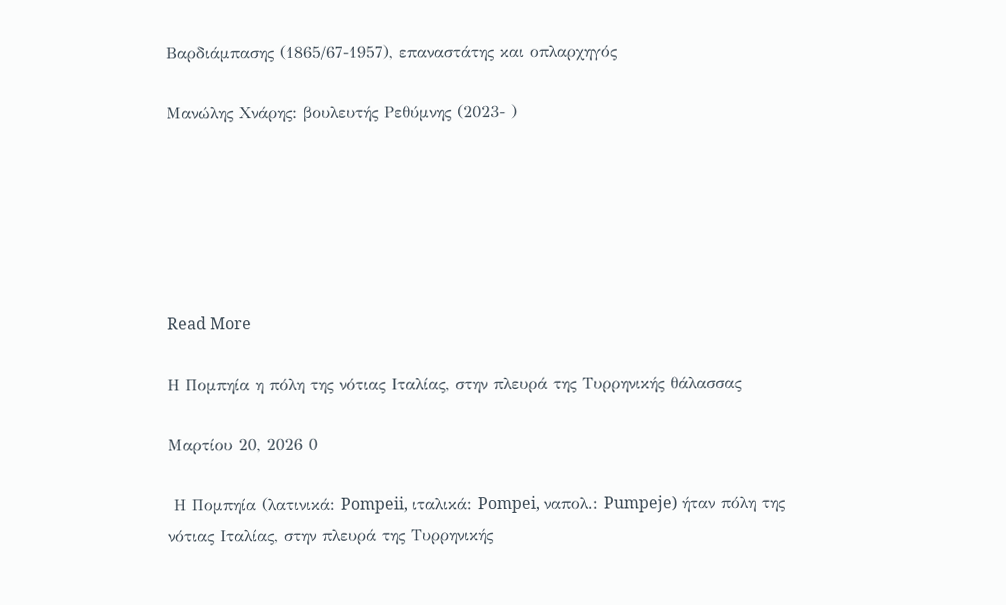Βαρδιάμπασης (1865/67-1957), επαναστάτης και οπλαρχηγός

Μανώλης Χνάρης: βουλευτής Ρεθύμνης (2023- )






Read More

Η Πομπηία η πόλη της νότιας Ιταλίας, στην πλευρά της Τυρρηνικής θάλασσας

Μαρτίου 20, 2026 0

 Η Πομπηία (λατινικά: Pompeii, ιταλικά: Pompei, ναπολ.: Pumpeje) ήταν πόλη της νότιας Ιταλίας, στην πλευρά της Τυρρηνικής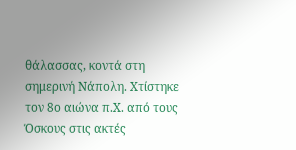θάλασσας, κοντά στη σημερινή Νάπολη. Χτίστηκε τον 8ο αιώνα π.Χ. από τους Όσκους στις ακτές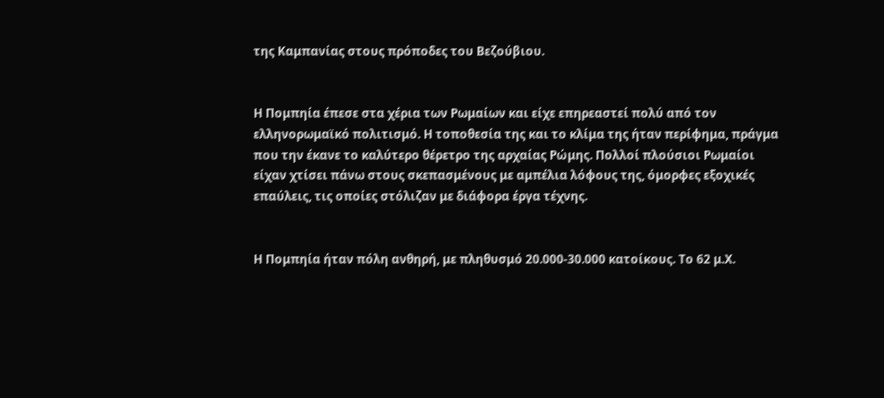της Καμπανίας στους πρόποδες του Βεζούβιου.


Η Πομπηία έπεσε στα χέρια των Ρωμαίων και είχε επηρεαστεί πολύ από τον ελληνορωμαϊκό πολιτισμό. Η τοποθεσία της και το κλίμα της ήταν περίφημα, πράγμα που την έκανε το καλύτερο θέρετρο της αρχαίας Ρώμης. Πολλοί πλούσιοι Ρωμαίοι είχαν χτίσει πάνω στους σκεπασμένους με αμπέλια λόφους της, όμορφες εξοχικές επαύλεις, τις οποίες στόλιζαν με διάφορα έργα τέχνης.


Η Πομπηία ήταν πόλη ανθηρή, με πληθυσμό 20.000-30.000 κατοίκους. Το 62 μ.Χ.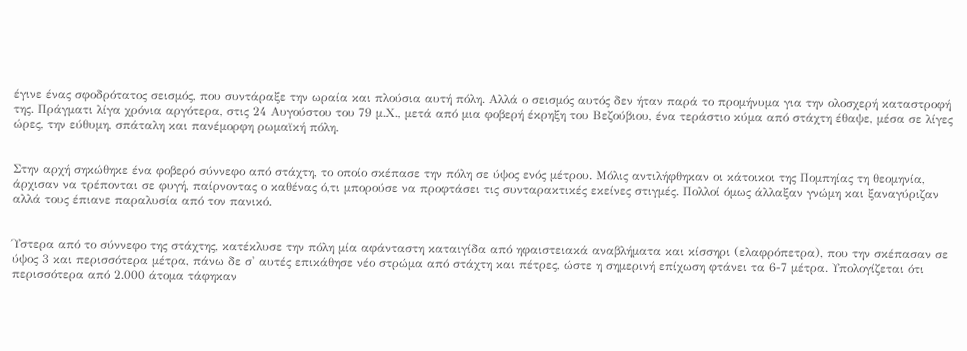έγινε ένας σφοδρότατος σεισμός, που συντάραξε την ωραία και πλούσια αυτή πόλη. Αλλά ο σεισμός αυτός δεν ήταν παρά το προμήνυμα για την ολοσχερή καταστροφή της. Πράγματι λίγα χρόνια αργότερα, στις 24 Αυγούστου του 79 μ.Χ., μετά από μια φοβερή έκρηξη του Βεζούβιου, ένα τεράστιο κύμα από στάχτη έθαψε, μέσα σε λίγες ώρες, την εύθυμη, σπάταλη και πανέμορφη ρωμαϊκή πόλη.


Στην αρχή σηκώθηκε ένα φοβερό σύννεφο από στάχτη, το οποίο σκέπασε την πόλη σε ύψος ενός μέτρου. Μόλις αντιλήφθηκαν οι κάτοικοι της Πομπηίας τη θεομηνία, άρχισαν να τρέπονται σε φυγή, παίρνοντας ο καθένας ό,τι μπορούσε να προφτάσει τις συνταρακτικές εκείνες στιγμές. Πολλοί όμως άλλαξαν γνώμη και ξαναγύριζαν αλλά τους έπιανε παραλυσία από τον πανικό.


Ύστερα από το σύννεφο της στάχτης, κατέκλυσε την πόλη μία αφάνταστη καταιγίδα από ηφαιστειακά αναβλήματα και κίσσηρι (ελαφρόπετρα), που την σκέπασαν σε ύψος 3 και περισσότερα μέτρα, πάνω δε σ' αυτές επικάθησε νέο στρώμα από στάχτη και πέτρες, ώστε η σημερινή επίχωση φτάνει τα 6-7 μέτρα. Υπολογίζεται ότι περισσότερα από 2.000 άτομα τάφηκαν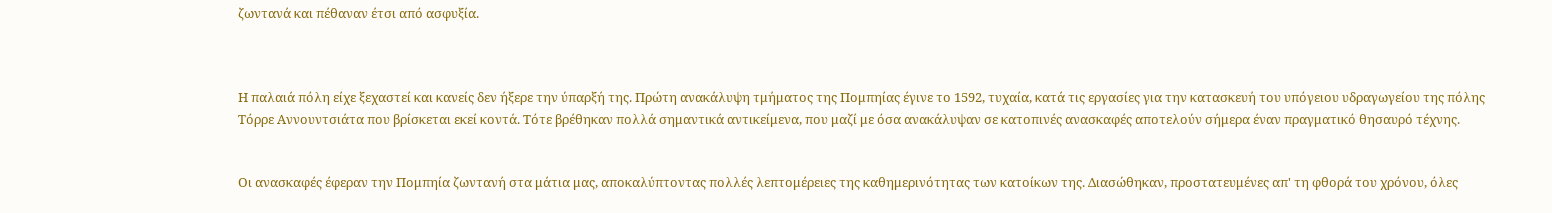ζωντανά και πέθαναν έτσι από ασφυξία.



Η παλαιά πόλη είχε ξεχαστεί και κανείς δεν ήξερε την ύπαρξή της. Πρώτη ανακάλυψη τμήματος της Πομπηίας έγινε το 1592, τυχαία, κατά τις εργασίες για την κατασκευή του υπόγειου υδραγωγείου της πόλης Τόρρε Αννουντσιάτα που βρίσκεται εκεί κοντά. Τότε βρέθηκαν πολλά σημαντικά αντικείμενα, που μαζί με όσα ανακάλυψαν σε κατοπινές ανασκαφές αποτελούν σήμερα έναν πραγματικό θησαυρό τέχνης.


Οι ανασκαφές έφεραν την Πομπηία ζωντανή στα μάτια μας, αποκαλύπτοντας πολλές λεπτομέρειες της καθημερινότητας των κατοίκων της. Διασώθηκαν, προστατευμένες απ' τη φθορά του χρόνου, όλες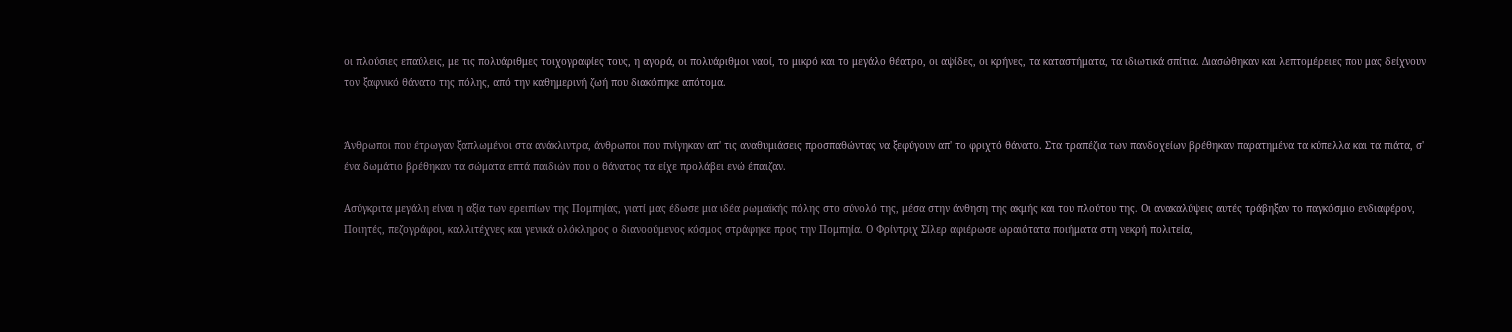οι πλούσιες επαύλεις, με τις πολυάριθμες τοιχογραφίες τους, η αγορά, οι πολυάριθμοι ναοί, το μικρό και το μεγάλο θέατρο, οι αψίδες, οι κρήνες, τα καταστήματα, τα ιδιωτικά σπίτια. Διασώθηκαν και λεπτομέρειες που μας δείχνουν τον ξαφνικό θάνατο της πόλης, από την καθημερινή ζωή που διακόπηκε απότομα.


Άνθρωποι που έτρωγαν ξαπλωμένοι στα ανάκλιντρα, άνθρωποι που πνίγηκαν απ' τις αναθυμιάσεις προσπαθώντας να ξεφύγουν απ' το φριχτό θάνατο. Στα τραπέζια των πανδοχείων βρέθηκαν παρατημένα τα κύπελλα και τα πιάτα, σ' ένα δωμάτιο βρέθηκαν τα σώματα επτά παιδιών που ο θάνατος τα είχε προλάβει ενώ έπαιζαν.

Ασύγκριτα μεγάλη είναι η αξία των ερειπίων της Πομπηίας, γιατί μας έδωσε μια ιδέα ρωμαϊκής πόλης στο σύνολό της, μέσα στην άνθηση της ακμής και του πλούτου της. Οι ανακαλύψεις αυτές τράβηξαν το παγκόσμιο ενδιαφέρον, Ποιητές, πεζογράφοι, καλλιτέχνες και γενικά ολόκληρος ο διανοούμενος κόσμος στράφηκε προς την Πομπηία. Ο Φρίντριχ Σίλερ αφιέρωσε ωραιότατα ποιήματα στη νεκρή πολιτεία,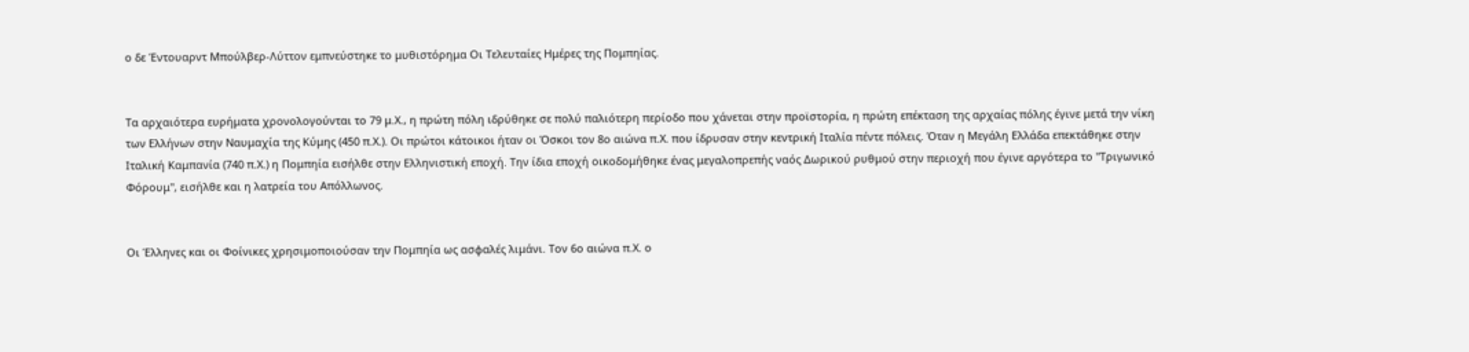ο δε Έντουαρντ Μπούλβερ-Λύττον εμπνεύστηκε το μυθιστόρημα Οι Τελευταίες Ημέρες της Πομπηίας.


Τα αρχαιότερα ευρήματα χρονολογούνται το 79 μ.Χ., η πρώτη πόλη ιδρύθηκε σε πολύ παλιότερη περίοδο που χάνεται στην προϊστορία, η πρώτη επέκταση της αρχαίας πόλης έγινε μετά την νίκη των Ελλήνων στην Ναυμαχία της Κύμης (450 π.Χ.). Οι πρώτοι κάτοικοι ήταν οι Όσκοι τον 8ο αιώνα π.Χ. που ίδρυσαν στην κεντρική Ιταλία πέντε πόλεις. Όταν η Μεγάλη Ελλάδα επεκτάθηκε στην Ιταλική Καμπανία (740 π.Χ.) η Πομπηία εισήλθε στην Ελληνιστική εποχή. Την ίδια εποχή οικοδομήθηκε ένας μεγαλοπρεπής ναός Δωρικού ρυθμού στην περιοχή που έγινε αργότερα το "Τριγωνικό Φόρουμ", εισήλθε και η λατρεία του Απόλλωνος.


Οι Έλληνες και οι Φοίνικες χρησιμοποιούσαν την Πομπηία ως ασφαλές λιμάνι. Τον 6ο αιώνα π.Χ. ο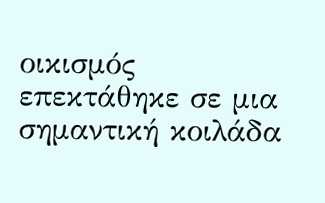οικισμός επεκτάθηκε σε μια σημαντική κοιλάδα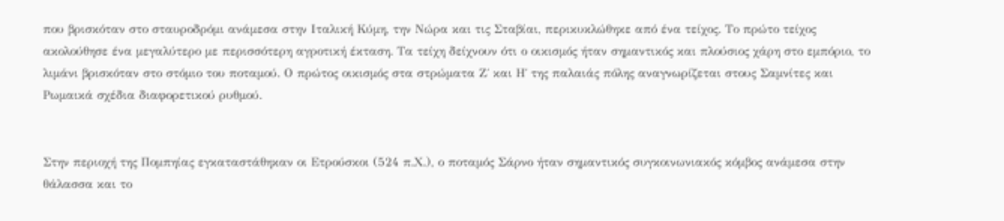που βρισκόταν στο σταυροδρόμι ανάμεσα στην Ιταλική Κύμη, την Νώρα και τις Σταβίαι, περικυκλώθηκε από ένα τείχος. Το πρώτο τείχος ακολούθησε ένα μεγαλύτερο με περισσότερη αγροτική έκταση. Τα τείχη δείχνουν ότι ο οικισμός ήταν σημαντικός και πλούσιος χάρη στο εμπόριο, το λιμάνι βρισκόταν στο στόμιο του ποταμού. Ο πρώτος οικισμός στα στρώματα Ζ΄ και Η΄ της παλαιάς πόλης αναγνωρίζεται στους Σαμνίτες και Ρωμαικά σχέδια διαφορετικού ρυθμού.


Στην περιοχή της Πομπηίας εγκαταστάθηκαν οι Ετρούσκοι (524 π.Χ.), ο ποταμός Σάρνο ήταν σημαντικός συγκοινωνιακός κόμβος ανάμεσα στην θάλασσα και το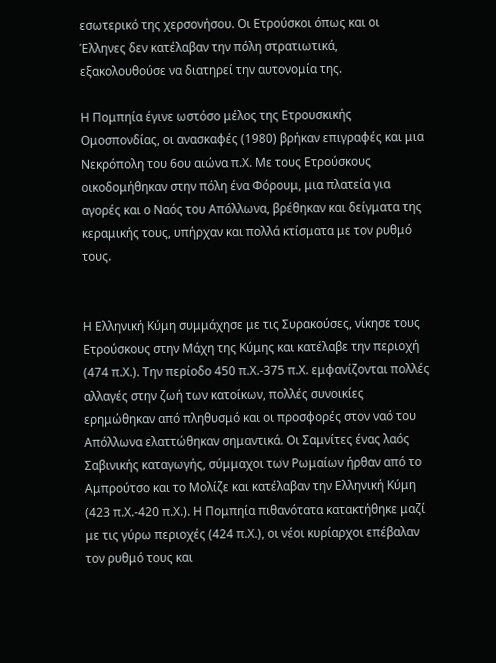εσωτερικό της χερσονήσου. Οι Ετρούσκοι όπως και οι Έλληνες δεν κατέλαβαν την πόλη στρατιωτικά, εξακολουθούσε να διατηρεί την αυτονομία της.

Η Πομπηία έγινε ωστόσο μέλος της Ετρουσκικής Ομοσπονδίας, οι ανασκαφές (1980) βρήκαν επιγραφές και μια Νεκρόπολη του 6ου αιώνα π.Χ. Με τους Ετρούσκους οικοδομήθηκαν στην πόλη ένα Φόρουμ, μια πλατεία για αγορές και ο Ναός του Απόλλωνα, βρέθηκαν και δείγματα της κεραμικής τους, υπήρχαν και πολλά κτίσματα με τον ρυθμό τους.


Η Ελληνική Κύμη συμμάχησε με τις Συρακούσες, νίκησε τους Ετρούσκους στην Μάχη της Κύμης και κατέλαβε την περιοχή (474 π.Χ.). Την περίοδο 450 π.Χ.-375 π.Χ. εμφανίζονται πολλές αλλαγές στην ζωή των κατοίκων, πολλές συνοικίες ερημώθηκαν από πληθυσμό και οι προσφορές στον ναό του Απόλλωνα ελαττώθηκαν σημαντικά. Οι Σαμνίτες ένας λαός Σαβινικής καταγωγής, σύμμαχοι των Ρωμαίων ήρθαν από το Αμπρούτσο και το Μολίζε και κατέλαβαν την Ελληνική Κύμη (423 π.Χ.-420 π.Χ.). Η Πομπηία πιθανότατα κατακτήθηκε μαζί με τις γύρω περιοχές (424 π.Χ.), οι νέοι κυρίαρχοι επέβαλαν τον ρυθμό τους και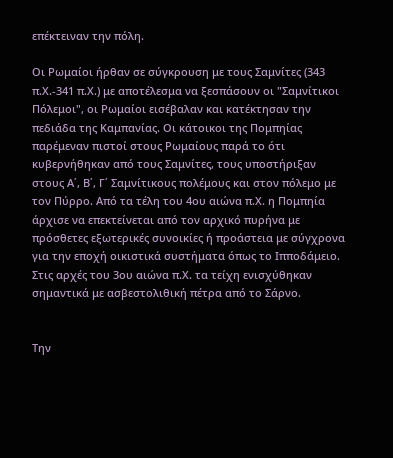επέκτειναν την πόλη.

Οι Ρωμαίοι ήρθαν σε σύγκρουση με τους Σαμνίτες (343 π.Χ.-341 π.Χ.) με αποτέλεσμα να ξεσπάσουν οι "Σαμνίτικοι Πόλεμοι", οι Ρωμαίοι εισέβαλαν και κατέκτησαν την πεδιάδα της Καμπανίας. Οι κάτοικοι της Πομπηίας παρέμεναν πιστοί στους Ρωμαίους παρά το ότι κυβερνήθηκαν από τους Σαμνίτες, τους υποστήριξαν στους Α΄, Β΄, Γ΄ Σαμνίτικους πολέμους και στον πόλεμο με τον Πύρρο. Από τα τέλη του 4ου αιώνα π.Χ. η Πομπηία άρχισε να επεκτείνεται από τον αρχικό πυρήνα με πρόσθετες εξωτερικές συνοικίες ή προάστεια με σύγχρονα για την εποχή οικιστικά συστήματα όπως το Ιπποδάμειο. Στις αρχές του 3ου αιώνα π.Χ. τα τείχη ενισχύθηκαν σημαντικά με ασβεστολιθική πέτρα από το Σάρνο.


Την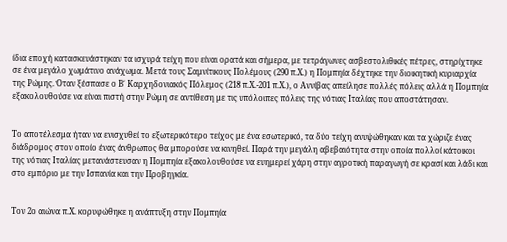ίδια εποχή κατασκευάστηκαν τα ισχυρά τείχη που είναι ορατά και σήμερα, με τετράγωνες ασβεστολιθικές πέτρες, στηρίχτηκε σε ένα μεγάλο χωμάτινο ανάχωμα. Μετά τους Σαμνίτικους Πολέμους (290 π.Χ.) η Πομπηία δέχτηκε την διοικητική κυριαρχία της Ρώμης. Όταν ξέσπασε ο Β΄ Καρχηδονιακός Πόλεμος (218 π.Χ.-201 π.Χ.), ο Αννίβας απείλησε πολλές πόλεις αλλά η Πομπηία εξακολουθούσε να είναι πιστή στην Ρώμη σε αντίθεση με τις υπόλοιπες πόλεις της νότιας Ιταλίας που αποστάτησαν.


Το αποτέλεσμα ήταν να ενισχυθεί το εξωτερικότερο τείχος με ένα εσωτερικό, τα δύο τείχη ανυψώθηκαν και τα χώριζε ένας διάδρομος στον οποίο ένας άνθρωπος θα μπορούσε να κινηθεί. Παρά την μεγάλη αβεβαιότητα στην οποία πολλοί κάτοικοι της νότιας Ιταλίας μετανάστευσαν η Πομπηία εξακολουθούσε να ευημερεί χάρη στην αγροτική παραγωγή σε κρασί και λάδι και στο εμπόριο με την Ισπανία και την Προβηγκία.


Τον 2ο αιώνα π.Χ. κορυφώθηκε η ανάπτυξη στην Πομπηία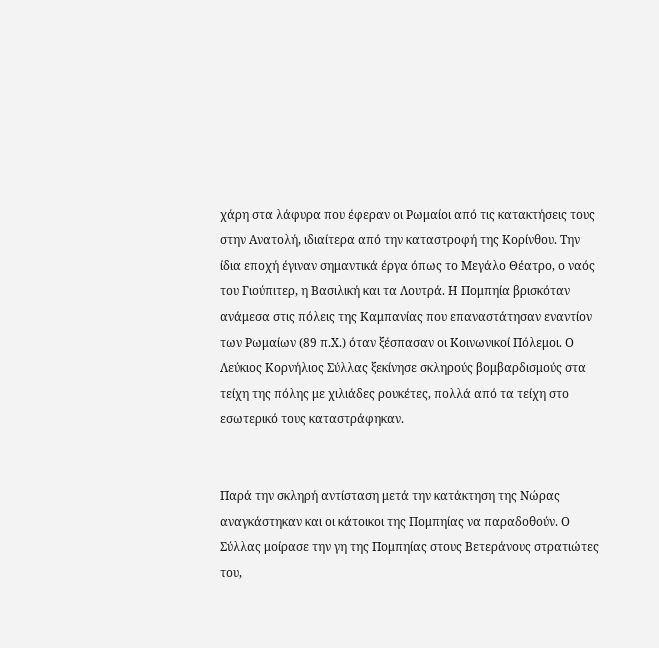χάρη στα λάφυρα που έφεραν οι Ρωμαίοι από τις κατακτήσεις τους στην Ανατολή, ιδιαίτερα από την καταστροφή της Κορίνθου. Την ίδια εποχή έγιναν σημαντικά έργα όπως το Μεγάλο Θέατρο, ο ναός του Γιούπιτερ, η Βασιλική και τα Λουτρά. Η Πομπηία βρισκόταν ανάμεσα στις πόλεις της Καμπανίας που επαναστάτησαν εναντίον των Ρωμαίων (89 π.Χ.) όταν ξέσπασαν οι Κοινωνικοί Πόλεμοι. Ο Λεύκιος Κορνήλιος Σύλλας ξεκίνησε σκληρούς βομβαρδισμούς στα τείχη της πόλης με χιλιάδες ρουκέτες, πολλά από τα τείχη στο εσωτερικό τους καταστράφηκαν.


Παρά την σκληρή αντίσταση μετά την κατάκτηση της Νώρας αναγκάστηκαν και οι κάτοικοι της Πομπηίας να παραδοθούν. Ο Σύλλας μοίρασε την γη της Πομπηίας στους Βετεράνους στρατιώτες του,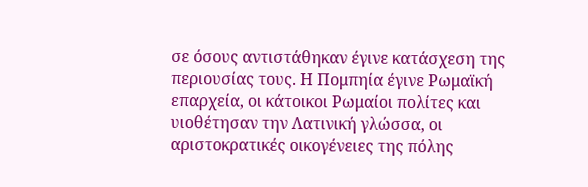σε όσους αντιστάθηκαν έγινε κατάσχεση της περιουσίας τους. Η Πομπηία έγινε Ρωμαϊκή επαρχεία, οι κάτοικοι Ρωμαίοι πολίτες και υιοθέτησαν την Λατινική γλώσσα, οι αριστοκρατικές οικογένειες της πόλης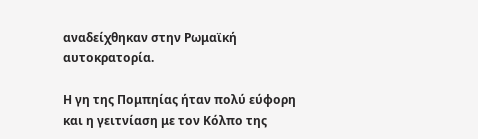αναδείχθηκαν στην Ρωμαϊκή αυτοκρατορία.

Η γη της Πομπηίας ήταν πολύ εύφορη και η γειτνίαση με τον Κόλπο της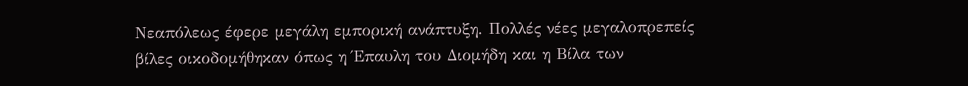Νεαπόλεως έφερε μεγάλη εμπορική ανάπτυξη. Πολλές νέες μεγαλοπρεπείς βίλες οικοδομήθηκαν όπως η Έπαυλη του Διομήδη και η Βίλα των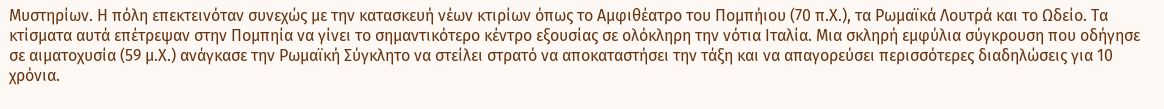Μυστηρίων. Η πόλη επεκτεινόταν συνεχώς με την κατασκευή νέων κτιρίων όπως το Αμφιθέατρο του Πομπήιου (70 π.Χ.), τα Ρωμαϊκά Λουτρά και το Ωδείο. Τα κτίσματα αυτά επέτρεψαν στην Πομπηία να γίνει το σημαντικότερο κέντρο εξουσίας σε ολόκληρη την νότια Ιταλία. Μια σκληρή εμφύλια σύγκρουση που οδήγησε σε αιματοχυσία (59 μ.Χ.) ανάγκασε την Ρωμαϊκή Σύγκλητο να στείλει στρατό να αποκαταστήσει την τάξη και να απαγορεύσει περισσότερες διαδηλώσεις για 10 χρόνια.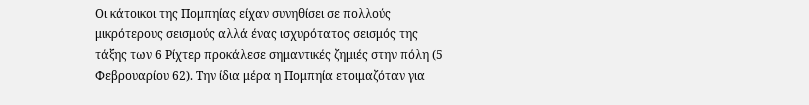Οι κάτοικοι της Πομπηίας είχαν συνηθίσει σε πολλούς μικρότερους σεισμούς αλλά ένας ισχυρότατος σεισμός της τάξης των 6 Ρίχτερ προκάλεσε σημαντικές ζημιές στην πόλη (5 Φεβρουαρίου 62). Την ίδια μέρα η Πομπηία ετοιμαζόταν για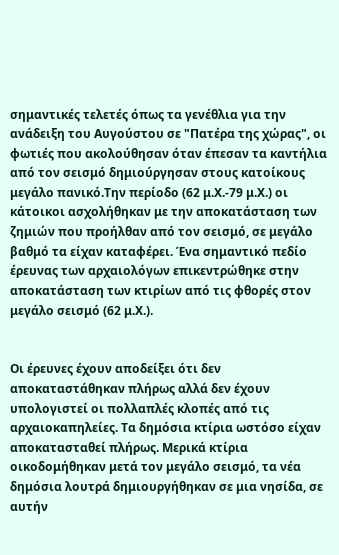σημαντικές τελετές όπως τα γενέθλια για την ανάδειξη του Αυγούστου σε "Πατέρα της χώρας", οι φωτιές που ακολούθησαν όταν έπεσαν τα καντήλια από τον σεισμό δημιούργησαν στους κατοίκους μεγάλο πανικό.Την περίοδο (62 μ.Χ.-79 μ.Χ.) οι κάτοικοι ασχολήθηκαν με την αποκατάσταση των ζημιών που προήλθαν από τον σεισμό, σε μεγάλο βαθμό τα είχαν καταφέρει. Ένα σημαντικό πεδίο έρευνας των αρχαιολόγων επικεντρώθηκε στην αποκατάσταση των κτιρίων από τις φθορές στον μεγάλο σεισμό (62 μ.Χ.).


Οι έρευνες έχουν αποδείξει ότι δεν αποκαταστάθηκαν πλήρως αλλά δεν έχουν υπολογιστεί οι πολλαπλές κλοπές από τις αρχαιοκαπηλείες. Τα δημόσια κτίρια ωστόσο είχαν αποκατασταθεί πλήρως. Μερικά κτίρια οικοδομήθηκαν μετά τον μεγάλο σεισμό, τα νέα δημόσια λουτρά δημιουργήθηκαν σε μια νησίδα, σε αυτήν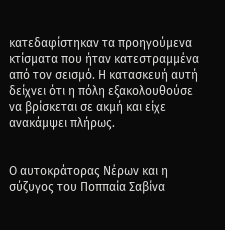κατεδαφίστηκαν τα προηγούμενα κτίσματα που ήταν κατεστραμμένα από τον σεισμό. Η κατασκευή αυτή δείχνει ότι η πόλη εξακολουθούσε να βρίσκεται σε ακμή και είχε ανακάμψει πλήρως.


Ο αυτοκράτορας Νέρων και η σύζυγος του Ποππαία Σαβίνα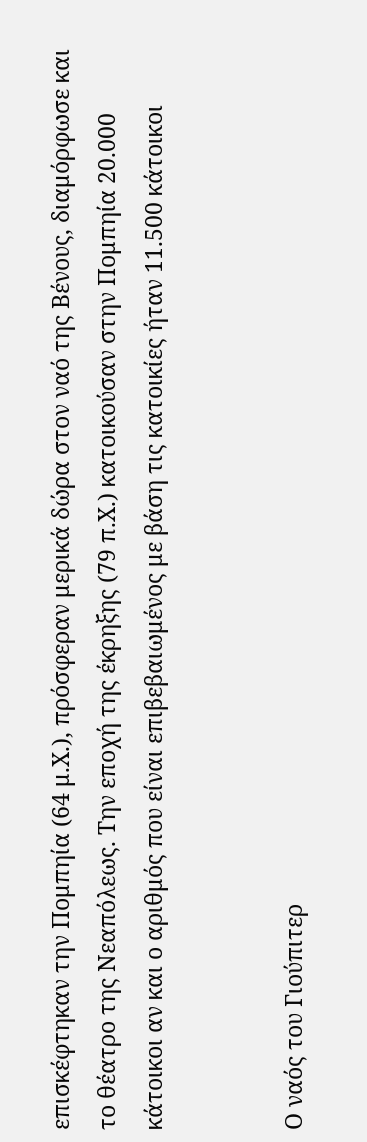επισκέφτηκαν την Πομπηία (64 μ.Χ.), πρόσφεραν μερικά δώρα στον ναό της Βένους, διαμόρφωσε και το θέατρο της Νεαπόλεως. Την εποχή της έκρηξης (79 π.Χ.) κατοικούσαν στην Πομπηία 20.000 κάτοικοι αν και ο αριθμός που είναι επιβεβαιωμένος με βάση τις κατοικίες ήταν 11.500 κάτοικοι


Ο ναός του Γιούπιτερ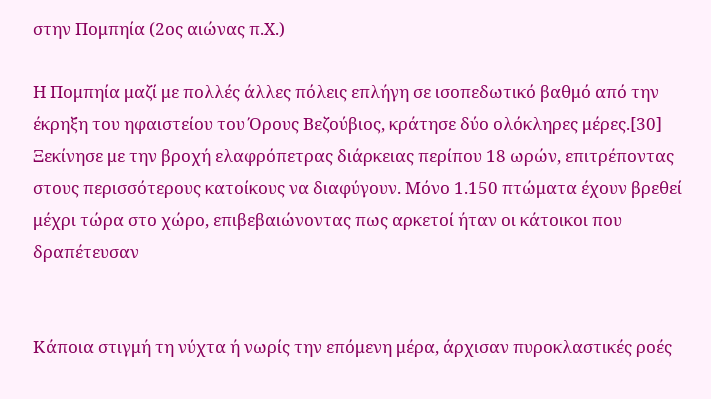στην Πομπηία (2ος αιώνας π.Χ.)

Η Πομπηία μαζί με πολλές άλλες πόλεις επλήγη σε ισοπεδωτικό βαθμό από την έκρηξη του ηφαιστείου του Όρους Βεζούβιος, κράτησε δύο ολόκληρες μέρες.[30] Ξεκίνησε με την βροχή ελαφρόπετρας διάρκειας περίπου 18 ωρών, επιτρέποντας στους περισσότερους κατοίκους να διαφύγουν. Μόνο 1.150 πτώματα έχουν βρεθεί μέχρι τώρα στο χώρο, επιβεβαιώνοντας πως αρκετοί ήταν οι κάτοικοι που δραπέτευσαν


Κάποια στιγμή τη νύχτα ή νωρίς την επόμενη μέρα, άρχισαν πυροκλαστικές ροές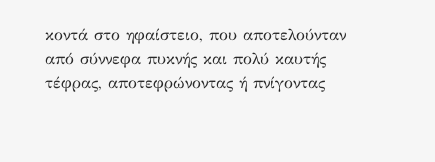κοντά στο ηφαίστειο, που αποτελούνταν από σύννεφα πυκνής και πολύ καυτής τέφρας, αποτεφρώνοντας ή πνίγοντας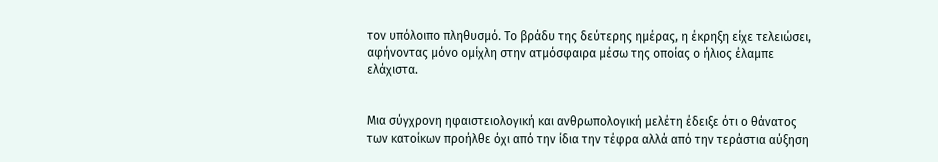τον υπόλοιπο πληθυσμό. Το βράδυ της δεύτερης ημέρας, η έκρηξη είχε τελειώσει, αφήνοντας μόνο ομίχλη στην ατμόσφαιρα μέσω της οποίας ο ήλιος έλαμπε ελάχιστα.


Μια σύγχρονη ηφαιστειολογική και ανθρωπολογική μελέτη έδειξε ότι ο θάνατος των κατοίκων προήλθε όχι από την ίδια την τέφρα αλλά από την τεράστια αύξηση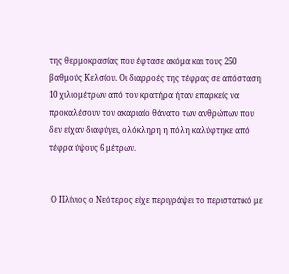της θερμοκρασίας που έφτασε ακόμα και τους 250 βαθμούς Κελσίου. Οι διαρροές της τέφρας σε απόσταση 10 χιλιομέτρων από τον κρατήρα ήταν επαρκείς να προκαλέσουν τον ακαριαίο θάνατο των ανθρώπων που δεν είχαν διαφύγει, ολόκληρη η πόλη καλύφτηκε από τέφρα ύψους 6 μέτρων.


 Ο Πλίνιος ο Νεότερος είχε περιγράψει το περιστατικό με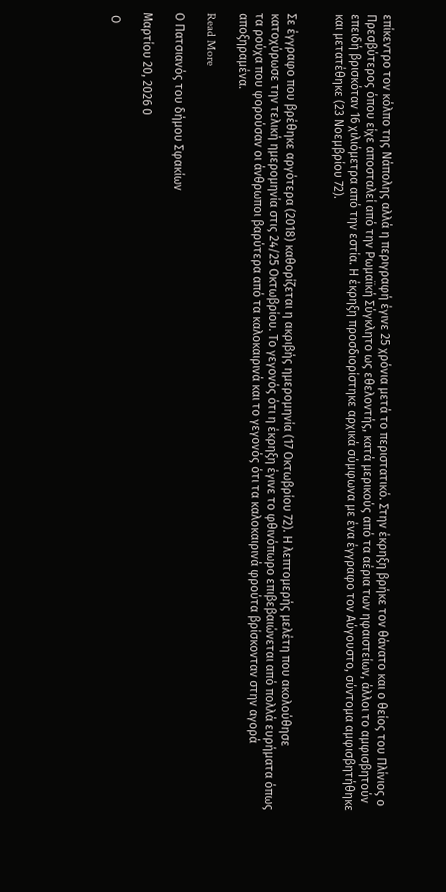επίκεντρο τον κόλπο της Νάπολης αλλά η περιγραφή έγινε 25 χρόνια μετά το περιστατικό. Στην έκρηξη βρήκε τον θάνατο και ο θείος του Πλίνιος ο Πρεσβύτερος όπου είχε αποσταλεί από την Ρωμαϊκή Σύγκλητο ως εθελοντής, κατά μερικούς από τα αέρια των ηφαιστείων, άλλοι το αμφισβητούν επειδή βρισκόταν 16 χιλιόμετρα από την εστία. Η έκρηξη προσδιορίστηκε αρχικά σύμφωνα με ένα έγγραφο τον Αύγουστο, σύντομα αμφισβητήθηκε και μετατέθηκε (23 Νοεμβρίου 72).


Σε έγγραφο που βρέθηκε αργότερα (2018) καθορίζεται η ακριβής ημερομηνία (17 Οκτωβρίου 72). Η λεπτομερής μελέτη που ακολούθησε κατοχύρωσε την τελική ημερομηνία στις 24/25 Οκτωβρίου. Το γεγονός ότι η έκρηξη έγινε το φθινόπωρο επιβεβαιώνεται από πολλά ευρήματα όπως τα ρούχα που φορούσαν οι άνθρωποι βαρύτερα από τα καλοκαιρινά και το γεγονός ότι τα καλοκαιρινά φρούτα βρίσκονταν στην αγορά αποξηραμένα.

Read More

Ο Πατσιανός του δήμου Σφακίων

Μαρτίου 20, 2026 0

 Ο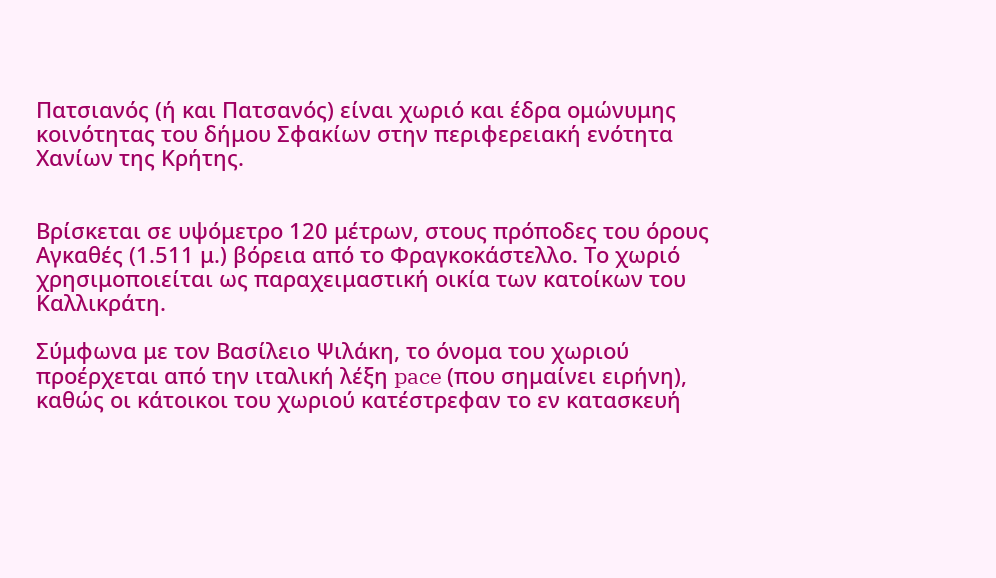Πατσιανός (ή και Πατσανός) είναι χωριό και έδρα ομώνυμης κοινότητας του δήμου Σφακίων στην περιφερειακή ενότητα Χανίων της Κρήτης.


Βρίσκεται σε υψόμετρο 120 μέτρων, στους πρόποδες του όρους Αγκαθές (1.511 μ.) βόρεια από το Φραγκοκάστελλο. Το χωριό χρησιμοποιείται ως παραχειμαστική οικία των κατοίκων του Καλλικράτη.

Σύμφωνα με τον Βασίλειο Ψιλάκη, το όνομα του χωριού προέρχεται από την ιταλική λέξη pace (που σημαίνει ειρήνη), καθώς οι κάτοικοι του χωριού κατέστρεφαν το εν κατασκευή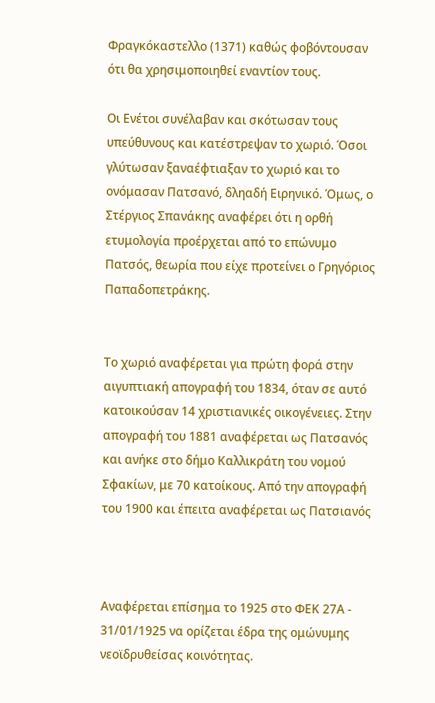Φραγκόκαστελλο (1371) καθώς φοβόντουσαν ότι θα χρησιμοποιηθεί εναντίον τους.

Οι Ενέτοι συνέλαβαν και σκότωσαν τους υπεύθυνους και κατέστρεψαν το χωριό. Όσοι γλύτωσαν ξαναέφτιαξαν το χωριό και το ονόμασαν Πατσανό, δληαδή Ειρηνικό. Όμως, ο Στέργιος Σπανάκης αναφέρει ότι η ορθή ετυμολογία προέρχεται από το επώνυμο Πατσός, θεωρία που είχε προτείνει ο Γρηγόριος Παπαδοπετράκης.


Το χωριό αναφέρεται για πρώτη φορά στην αιγυπτιακή απογραφή του 1834, όταν σε αυτό κατοικούσαν 14 χριστιανικές οικογένειες. Στην απογραφή του 1881 αναφέρεται ως Πατσανός και ανήκε στο δήμο Καλλικράτη του νομού Σφακίων, με 70 κατοίκους. Από την απογραφή του 1900 και έπειτα αναφέρεται ως Πατσιανός



Αναφέρεται επίσημα το 1925 στο ΦΕΚ 27Α - 31/01/1925 να ορίζεται έδρα της ομώνυμης νεοϊδρυθείσας κοινότητας.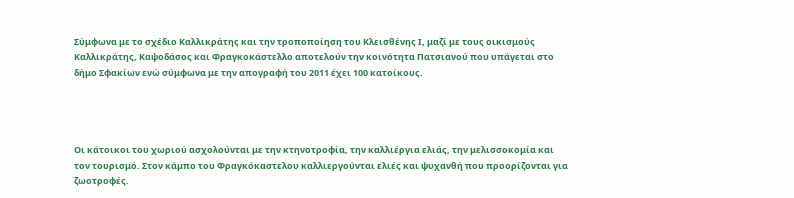Σύμφωνα με το σχέδιο Καλλικράτης και την τροποποίηση του Κλεισθένης Ι, μαζί με τους οικισμούς Καλλικράτης, Καψοδάσος και Φραγκοκάστελλο αποτελούν την κοινότητα Πατσιανού που υπάγεται στο δήμο Σφακίων ενώ σύμφωνα με την απογραφή του 2011 έχει 100 κατοίκους.




Οι κάτοικοι του χωριού ασχολούνται με την κτηνοτροφία, την καλλιέργια ελιάς, την μελισσοκομία και τον τουρισμό. Στον κάμπο του Φραγκόκαστελου καλλιεργούνται ελιές και ψυχανθή που προορίζονται για ζωοτροφές.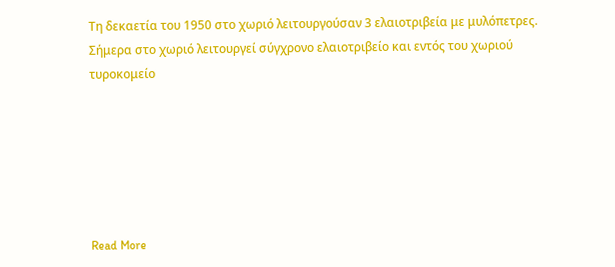Τη δεκαετία του 1950 στο χωριό λειτουργούσαν 3 ελαιοτριβεία με μυλόπετρες. Σήμερα στο χωριό λειτουργεί σύγχρονο ελαιοτριβείο και εντός του χωριού τυροκομείο






Read More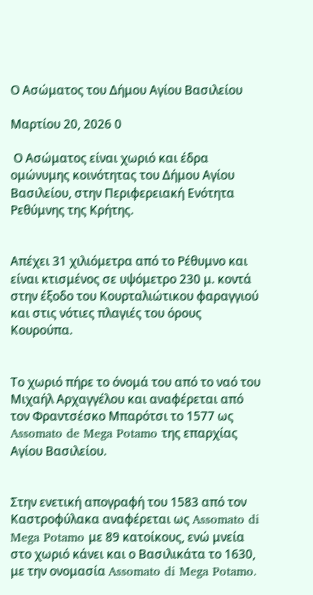Ο Ασώματος του Δήμου Αγίου Βασιλείου

Μαρτίου 20, 2026 0

 Ο Ασώματος είναι χωριό και έδρα ομώνυμης κοινότητας του Δήμου Αγίου Βασιλείου, στην Περιφερειακή Ενότητα Ρεθύμνης της Κρήτης.


Απέχει 31 χιλιόμετρα από το Ρέθυμνο και είναι κτισμένος σε υψόμετρο 230 μ. κοντά στην έξοδο του Κουρταλιώτικου φαραγγιού και στις νότιες πλαγιές του όρους Κουρούπα.


Το χωριό πήρε το όνομά του από το ναό του Μιχαήλ Αρχαγγέλου και αναφέρεται από τον Φραντσέσκο Μπαρότσι το 1577 ως Assomato de Mega Potamo της επαρχίας Αγίου Βασιλείου.


Στην ενετική απογραφή του 1583 από τον Καστροφύλακα αναφέρεται ως Assomato di Mega Potamo με 89 κατοίκους, ενώ μνεία στο χωριό κάνει και ο Βασιλικάτα το 1630, με την ονομασία Assomato di Mega Potamo.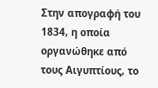Στην απογραφή του 1834, η οποία οργανώθηκε από τους Αιγυπτίους, το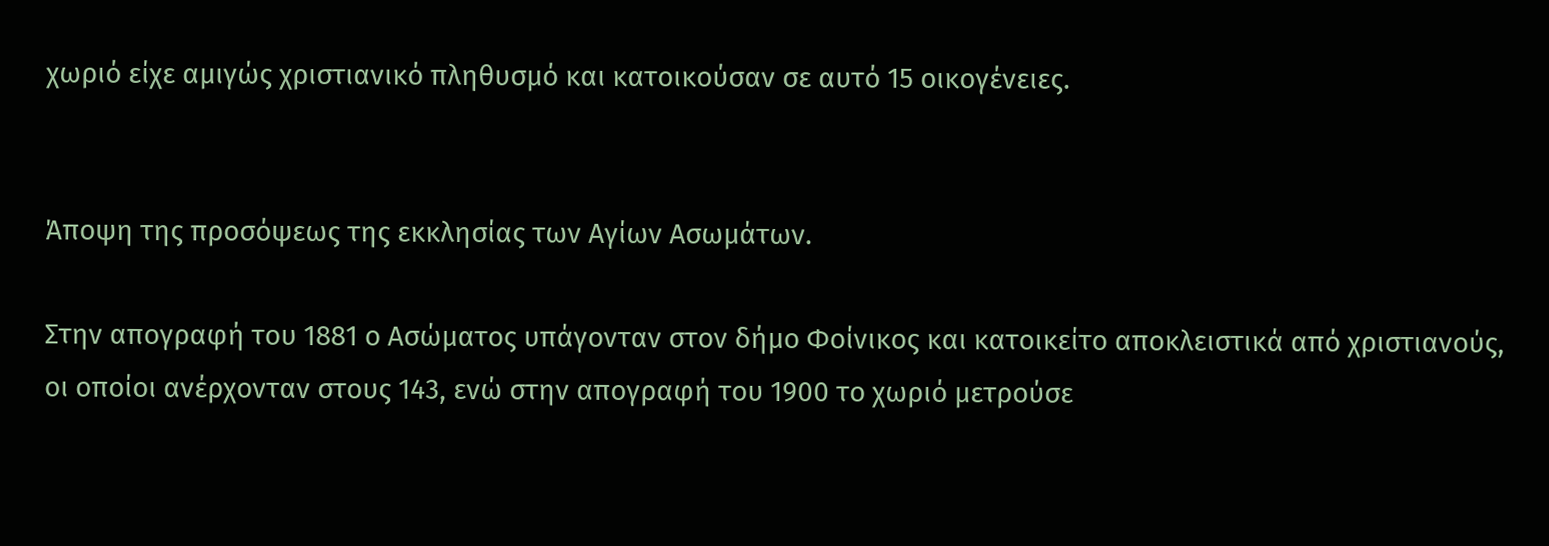χωριό είχε αμιγώς χριστιανικό πληθυσμό και κατοικούσαν σε αυτό 15 οικογένειες.


Άποψη της προσόψεως της εκκλησίας των Αγίων Ασωμάτων.

Στην απογραφή του 1881 ο Ασώματος υπάγονταν στον δήμο Φοίνικος και κατοικείτο αποκλειστικά από χριστιανούς, οι οποίοι ανέρχονταν στους 143, ενώ στην απογραφή του 1900 το χωριό μετρούσε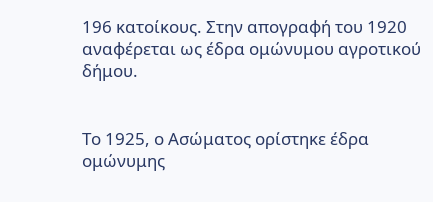196 κατοίκους. Στην απογραφή του 1920 αναφέρεται ως έδρα ομώνυμου αγροτικού δήμου.


Το 1925, ο Ασώματος ορίστηκε έδρα ομώνυμης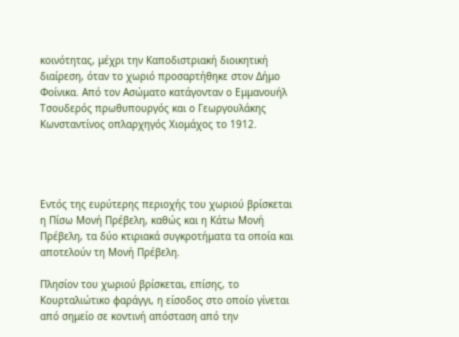κοινότητας, μέχρι την Καποδιστριακή διοικητική διαίρεση, όταν το χωριό προσαρτήθηκε στον Δήμο Φοίνικα. Από τον Ασώματο κατάγονταν ο Εμμανουήλ Τσουδερός πρωθυπουργός και ο Γεωργουλάκης Κωνσταντίνος οπλαρχηγός Χιομάχος το 1912.




Εντός της ευρύτερης περιοχής του χωριού βρίσκεται η Πίσω Μονή Πρέβελη, καθώς και η Κάτω Μονή Πρέβελη, τα δύο κτιριακά συγκροτήματα τα οποία και αποτελούν τη Μονή Πρέβελη.

Πλησίον του χωριού βρίσκεται, επίσης, το Κουρταλιώτικο φαράγγι, η είσοδος στο οποίο γίνεται από σημείο σε κοντινή απόσταση από την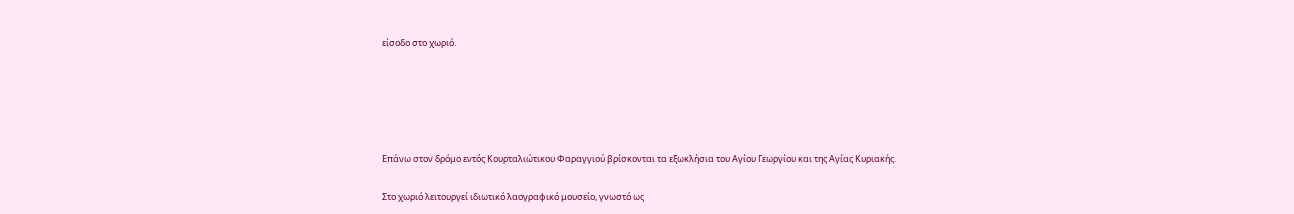είσοδο στο χωριό.








Επάνω στον δρόμο εντός Κουρταλιώτικου Φαραγγιού βρίσκονται τα εξωκλήσια του Αγίου Γεωργίου και της Αγίας Κυριακής.


Στο χωριό λειτουργεί ιδιωτικό λαογραφικό μουσείο, γνωστό ως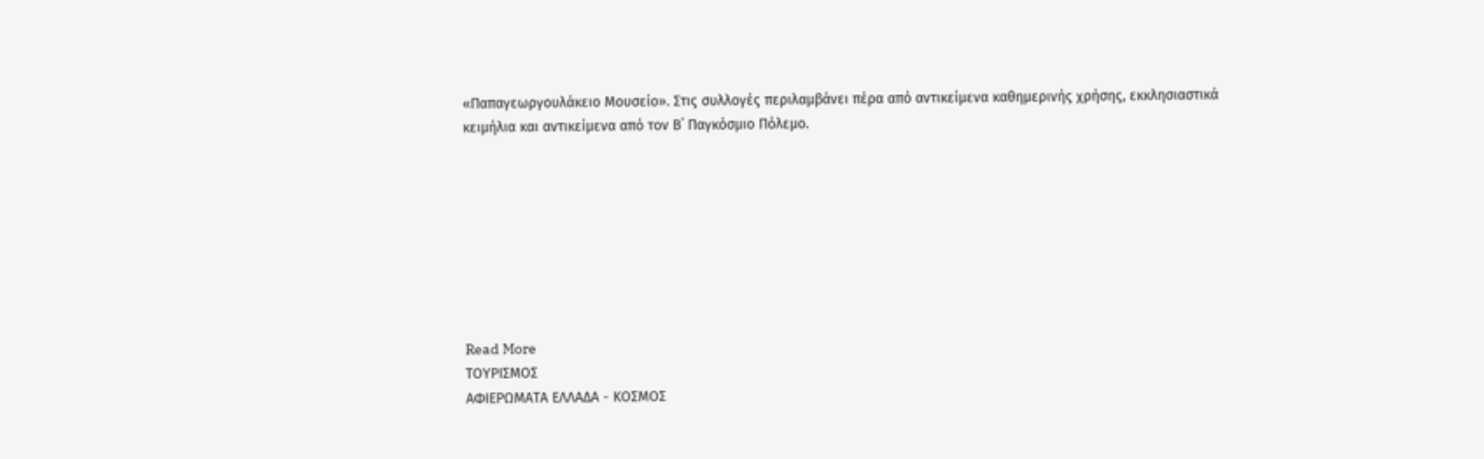«Παπαγεωργουλάκειο Μουσείο». Στις συλλογές περιλαμβάνει πέρα από αντικείμενα καθημερινής χρήσης, εκκλησιαστικά κειμήλια και αντικείμενα από τον Β΄ Παγκόσμιο Πόλεμο.








Read More
ΤΟΥΡΙΣΜΟΣ
ΑΦΙΕΡΩΜΑΤΑ ΕΛΛΑΔΑ - ΚΟΣΜΟΣ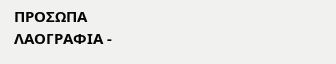ΠΡΟΣΩΠΑ
ΛΑΟΓΡΑΦΙΑ -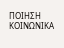ΠΟΙΗΣΗ
ΚΟΙΝΩΝΙΚΑ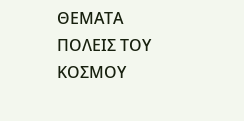ΘΕΜΑΤΑ
ΠΟΛΕΙΣ ΤΟΥ ΚΟΣΜΟΥ